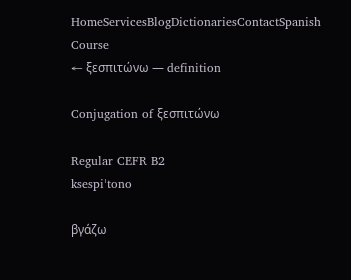HomeServicesBlogDictionariesContactSpanish Course
← ξεσπιτώνω — definition

Conjugation of ξεσπιτώνω

Regular CEFR B2
ksespiˈtono

βγάζω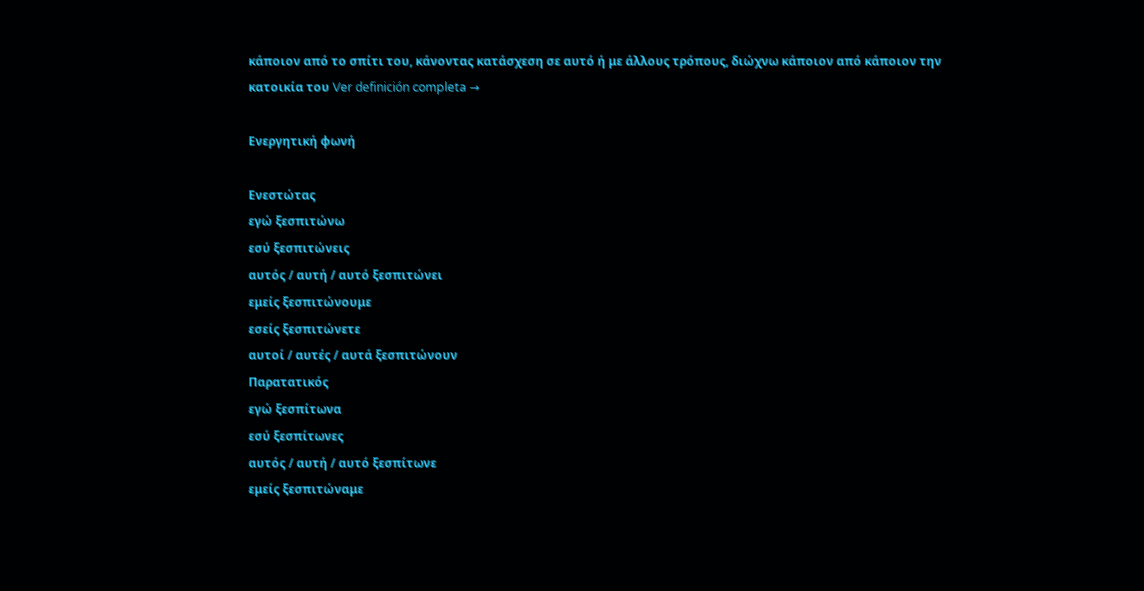κάποιον από το σπίτι του, κάνοντας κατάσχεση σε αυτό ή με άλλους τρόπους, διώχνω κάποιον από κάποιον την κατοικία του Ver definición completa →

Ενεργητική φωνή

Ενεστώτας
εγώ ξεσπιτώνω
εσύ ξεσπιτώνεις
αυτός / αυτή / αυτό ξεσπιτώνει
εμείς ξεσπιτώνουμε
εσείς ξεσπιτώνετε
αυτοί / αυτές / αυτά ξεσπιτώνουν
Παρατατικός
εγώ ξεσπίτωνα
εσύ ξεσπίτωνες
αυτός / αυτή / αυτό ξεσπίτωνε
εμείς ξεσπιτώναμε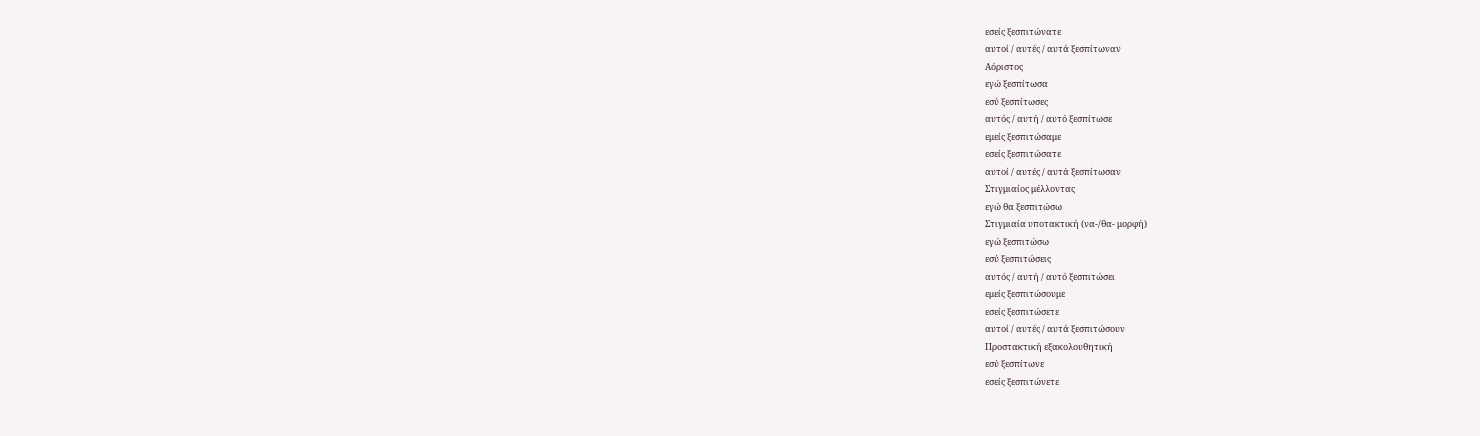εσείς ξεσπιτώνατε
αυτοί / αυτές / αυτά ξεσπίτωναν
Αόριστος
εγώ ξεσπίτωσα
εσύ ξεσπίτωσες
αυτός / αυτή / αυτό ξεσπίτωσε
εμείς ξεσπιτώσαμε
εσείς ξεσπιτώσατε
αυτοί / αυτές / αυτά ξεσπίτωσαν
Στιγμιαίος μέλλοντας
εγώ θα ξεσπιτώσω
Στιγμιαία υποτακτική (να-/θα- μορφή)
εγώ ξεσπιτώσω
εσύ ξεσπιτώσεις
αυτός / αυτή / αυτό ξεσπιτώσει
εμείς ξεσπιτώσουμε
εσείς ξεσπιτώσετε
αυτοί / αυτές / αυτά ξεσπιτώσουν
Προστακτική εξακολουθητική
εσύ ξεσπίτωνε
εσείς ξεσπιτώνετε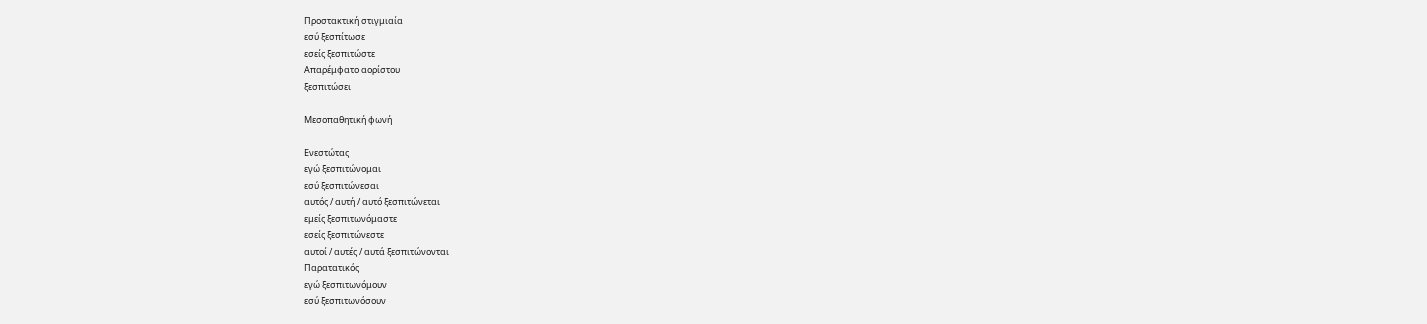Προστακτική στιγμιαία
εσύ ξεσπίτωσε
εσείς ξεσπιτώστε
Απαρέμφατο αορίστου
ξεσπιτώσει

Μεσοπαθητική φωνή

Ενεστώτας
εγώ ξεσπιτώνομαι
εσύ ξεσπιτώνεσαι
αυτός / αυτή / αυτό ξεσπιτώνεται
εμείς ξεσπιτωνόμαστε
εσείς ξεσπιτώνεστε
αυτοί / αυτές / αυτά ξεσπιτώνονται
Παρατατικός
εγώ ξεσπιτωνόμουν
εσύ ξεσπιτωνόσουν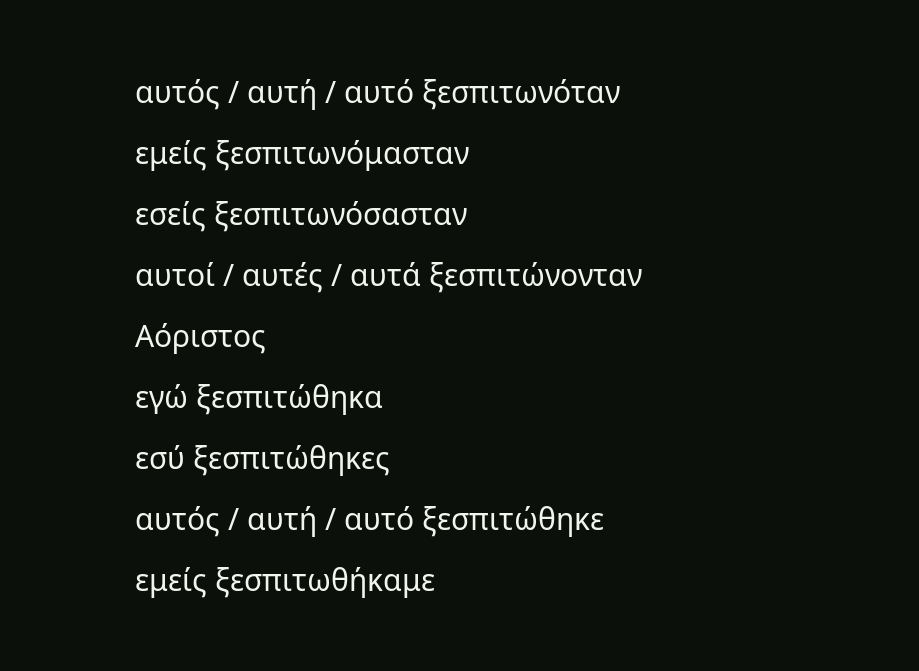αυτός / αυτή / αυτό ξεσπιτωνόταν
εμείς ξεσπιτωνόμασταν
εσείς ξεσπιτωνόσασταν
αυτοί / αυτές / αυτά ξεσπιτώνονταν
Αόριστος
εγώ ξεσπιτώθηκα
εσύ ξεσπιτώθηκες
αυτός / αυτή / αυτό ξεσπιτώθηκε
εμείς ξεσπιτωθήκαμε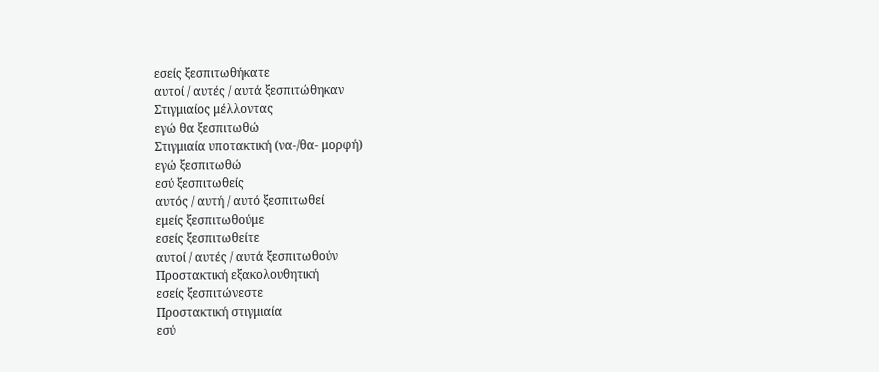εσείς ξεσπιτωθήκατε
αυτοί / αυτές / αυτά ξεσπιτώθηκαν
Στιγμιαίος μέλλοντας
εγώ θα ξεσπιτωθώ
Στιγμιαία υποτακτική (να-/θα- μορφή)
εγώ ξεσπιτωθώ
εσύ ξεσπιτωθείς
αυτός / αυτή / αυτό ξεσπιτωθεί
εμείς ξεσπιτωθούμε
εσείς ξεσπιτωθείτε
αυτοί / αυτές / αυτά ξεσπιτωθούν
Προστακτική εξακολουθητική
εσείς ξεσπιτώνεστε
Προστακτική στιγμιαία
εσύ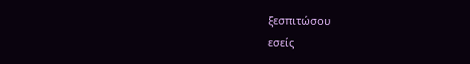ξεσπιτώσου
εσείς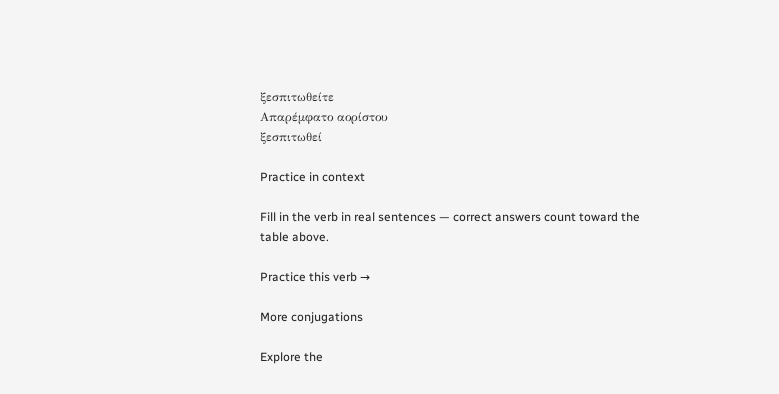ξεσπιτωθείτε
Απαρέμφατο αορίστου
ξεσπιτωθεί

Practice in context

Fill in the verb in real sentences — correct answers count toward the table above.

Practice this verb →

More conjugations

Explore the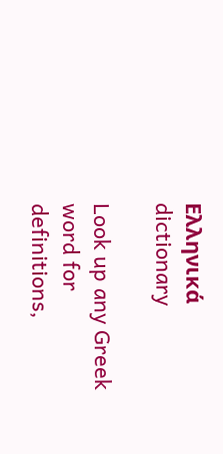Ελληνικά dictionary

Look up any Greek word for definitions,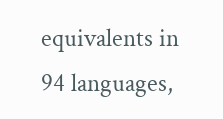equivalents in 94 languages,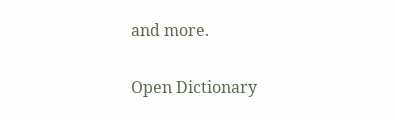and more.

Open Dictionary